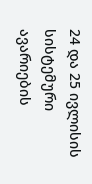24 და 25 ივლისის სისტემური ავარიების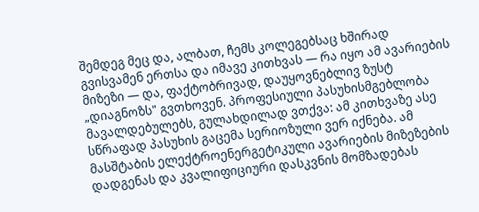შემდეგ მეც და, ალბათ, ჩემს კოლეგებსაც ხშირად გვისვამენ ერთსა და იმავე კითხვას — რა იყო ამ ავარიების მიზეზი — და, ფაქტობრივად, დაუყოვნებლივ ზუსტ „დიაგნოზს" გვთხოვენ. პროფესიული პასუხისმგებლობა მავალდებულებს, გულახდილად ვთქვა: ამ კითხვაზე ასე სწრაფად პასუხის გაცემა სერიოზული ვერ იქნება. ამ მასშტაბის ელექტროენერგეტიკული ავარიების მიზეზების დადგენას და კვალიფიციური დასკვნის მომზადებას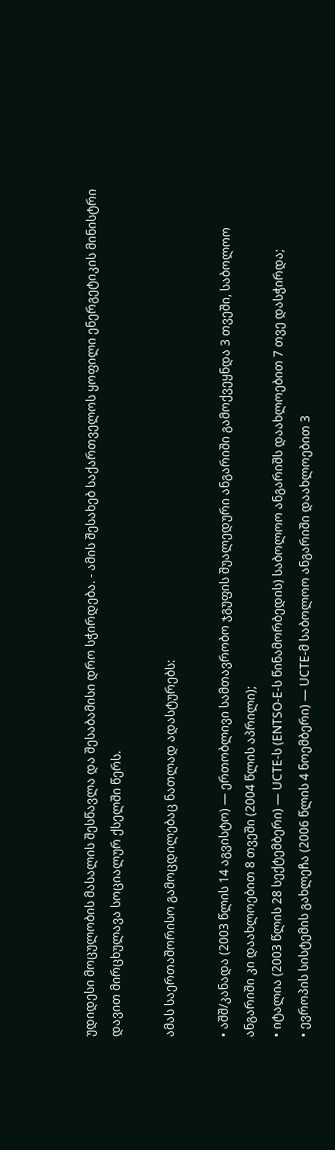უდიდესი მოცულობის მასალის შესწავლა და შესაბამისი დრო სჭირდება. - ამის შესახებ საქართველოს ყოფილი ენერგეტიკის მინისტრი დავით მირცხულავა სოციალურ ქსელში წერს.

ამას საერთაშორისო გამოცდილებაც ნათლად ადასტურებს:

• აშშ/კანადა (2003 წლის 14 აგვისტო) — ერთობლივი სამთავრობო ჯგუფის შუალედური ანგარიში გამოქვეყნდა 3 თვეში, საბოლოო ანგარიში კი დაახლოებით 8 თვეში (2004 წლის აპრილი);
• იტალია (2003 წლის 28 სექტემბერი) — UCTE-ს (ENTSO-E-ს წინამორბედის) საბოლოო ანგარიშს დაახლოებით 7 თვე დასჭირდა;
• ევროპის სისტემის გახლეჩა (2006 წლის 4 ნოემბერი) — UCTE-მ საბოლოო ანგარიში დაახლოებით 3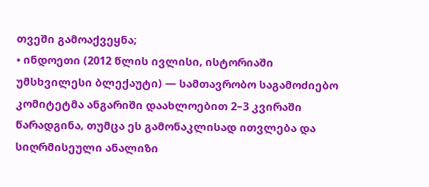თვეში გამოაქვეყნა;
• ინდოეთი (2012 წლის ივლისი, ისტორიაში უმსხვილესი ბლექაუტი) — სამთავრობო საგამოძიებო კომიტეტმა ანგარიში დაახლოებით 2–3 კვირაში წარადგინა, თუმცა ეს გამონაკლისად ითვლება და სიღრმისეული ანალიზი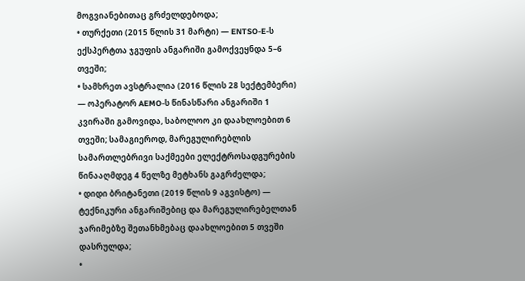მოგვიანებითაც გრძელდებოდა;
• თურქეთი (2015 წლის 31 მარტი) — ENTSO-E-ს ექსპერტთა ჯგუფის ანგარიში გამოქვეყნდა 5–6 თვეში;
• სამხრეთ ავსტრალია (2016 წლის 28 სექტემბერი) — ოპერატორ AEMO-ს წინასწარი ანგარიში 1 კვირაში გამოვიდა, საბოლოო კი დაახლოებით 6 თვეში; სამაგიეროდ, მარეგულირებლის სამართლებრივი საქმეები ელექტროსადგურების წინააღმდეგ 4 წელზე მეტხანს გაგრძელდა;
• დიდი ბრიტანეთი (2019 წლის 9 აგვისტო) — ტექნიკური ანგარიშებიც და მარეგულირებელთან ჯარიმებზე შეთანხმებაც დაახლოებით 5 თვეში დასრულდა;
•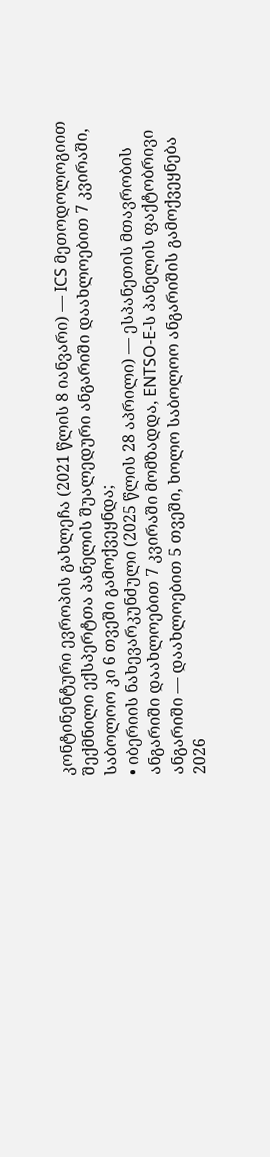კონტინენტური ევროპის გახლეჩა (2021 წლის 8 იანვარი) — ICS მეთოდოლოგიით შექმნილი ექსპერტთა პანელის შუალედური ანგარიში დაახლოებით 7 კვირაში, საბოლოო კი 6 თვეში გამოქვეყნდა;
• იბერიის ნახევარკუნძული (2025 წლის 28 აპრილი) — ესპანეთის მთავრობის ანგარიში დაახლოებით 7 კვირაში მომზადდა, ENTSO-E-ს პანელის ფაქტობრივი ანგარიში — დაახლოებით 5 თვეში, ხოლო საბოლოო ანგარიშის გამოქვეყნება 2026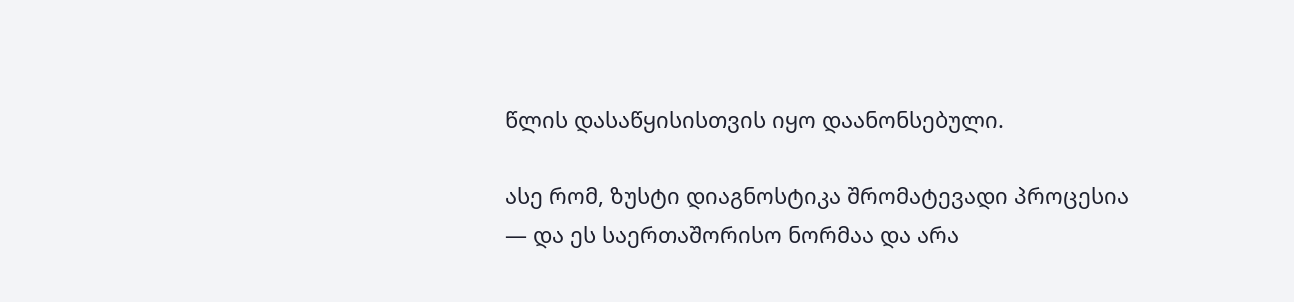წლის დასაწყისისთვის იყო დაანონსებული.

ასე რომ, ზუსტი დიაგნოსტიკა შრომატევადი პროცესია — და ეს საერთაშორისო ნორმაა და არა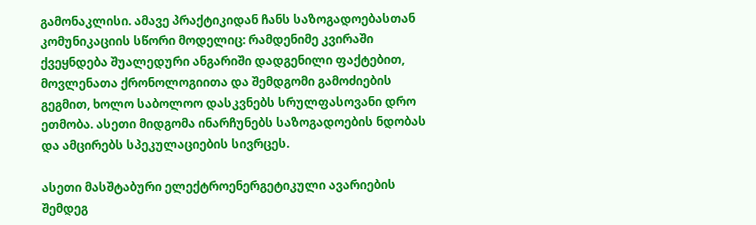გამონაკლისი. ამავე პრაქტიკიდან ჩანს საზოგადოებასთან კომუნიკაციის სწორი მოდელიც: რამდენიმე კვირაში ქვეყნდება შუალედური ანგარიში დადგენილი ფაქტებით, მოვლენათა ქრონოლოგიითა და შემდგომი გამოძიების გეგმით, ხოლო საბოლოო დასკვნებს სრულფასოვანი დრო ეთმობა. ასეთი მიდგომა ინარჩუნებს საზოგადოების ნდობას და ამცირებს სპეკულაციების სივრცეს.

ასეთი მასშტაბური ელექტროენერგეტიკული ავარიების შემდეგ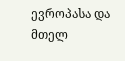ევროპასა და მთელ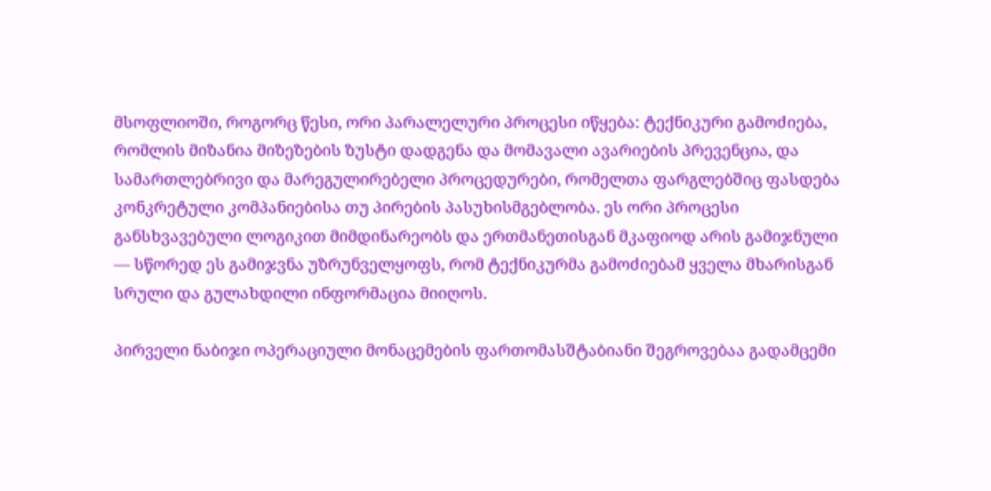მსოფლიოში, როგორც წესი, ორი პარალელური პროცესი იწყება: ტექნიკური გამოძიება, რომლის მიზანია მიზეზების ზუსტი დადგენა და მომავალი ავარიების პრევენცია, და სამართლებრივი და მარეგულირებელი პროცედურები, რომელთა ფარგლებშიც ფასდება კონკრეტული კომპანიებისა თუ პირების პასუხისმგებლობა. ეს ორი პროცესი განსხვავებული ლოგიკით მიმდინარეობს და ერთმანეთისგან მკაფიოდ არის გამიჯნული — სწორედ ეს გამიჯვნა უზრუნველყოფს, რომ ტექნიკურმა გამოძიებამ ყველა მხარისგან სრული და გულახდილი ინფორმაცია მიიღოს.

პირველი ნაბიჯი ოპერაციული მონაცემების ფართომასშტაბიანი შეგროვებაა გადამცემი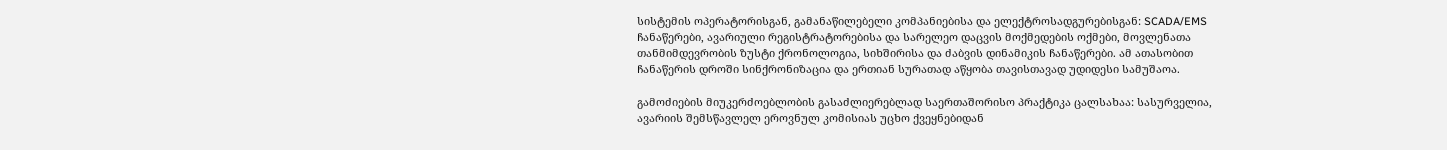სისტემის ოპერატორისგან, გამანაწილებელი კომპანიებისა და ელექტროსადგურებისგან: SCADA/EMS ჩანაწერები, ავარიული რეგისტრატორებისა და სარელეო დაცვის მოქმედების ოქმები, მოვლენათა თანმიმდევრობის ზუსტი ქრონოლოგია, სიხშირისა და ძაბვის დინამიკის ჩანაწერები. ამ ათასობით ჩანაწერის დროში სინქრონიზაცია და ერთიან სურათად აწყობა თავისთავად უდიდესი სამუშაოა.

გამოძიების მიუკერძოებლობის გასაძლიერებლად საერთაშორისო პრაქტიკა ცალსახაა: სასურველია, ავარიის შემსწავლელ ეროვნულ კომისიას უცხო ქვეყნებიდან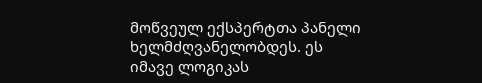მოწვეულ ექსპერტთა პანელი ხელმძღვანელობდეს. ეს იმავე ლოგიკას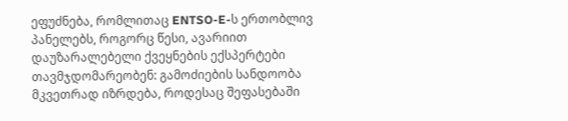ეფუძნება, რომლითაც ENTSO-E-ს ერთობლივ პანელებს, როგორც წესი, ავარიით დაუზარალებელი ქვეყნების ექსპერტები თავმჯდომარეობენ: გამოძიების სანდოობა მკვეთრად იზრდება, როდესაც შეფასებაში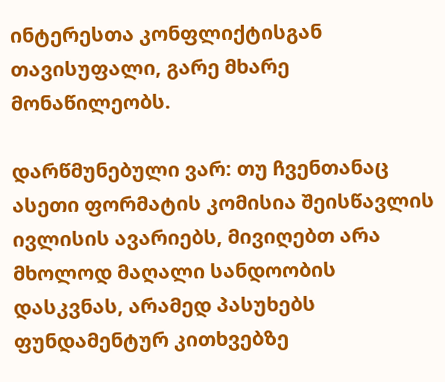ინტერესთა კონფლიქტისგან თავისუფალი, გარე მხარე მონაწილეობს.

დარწმუნებული ვარ: თუ ჩვენთანაც ასეთი ფორმატის კომისია შეისწავლის ივლისის ავარიებს, მივიღებთ არა მხოლოდ მაღალი სანდოობის დასკვნას, არამედ პასუხებს ფუნდამენტურ კითხვებზე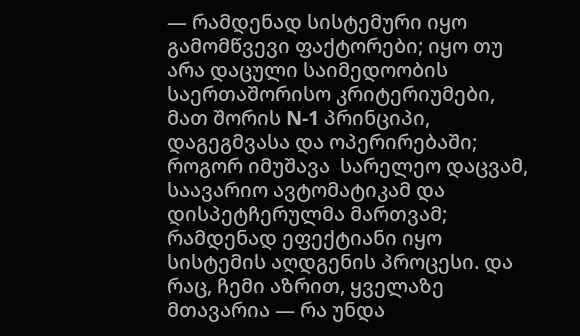— რამდენად სისტემური იყო გამომწვევი ფაქტორები; იყო თუ არა დაცული საიმედოობის საერთაშორისო კრიტერიუმები, მათ შორის N-1 პრინციპი, დაგეგმვასა და ოპერირებაში; როგორ იმუშავა  სარელეო დაცვამ, საავარიო ავტომატიკამ და დისპეტჩერულმა მართვამ; რამდენად ეფექტიანი იყო სისტემის აღდგენის პროცესი. და რაც, ჩემი აზრით, ყველაზე მთავარია — რა უნდა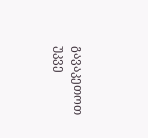გავაკეთოთ უკვე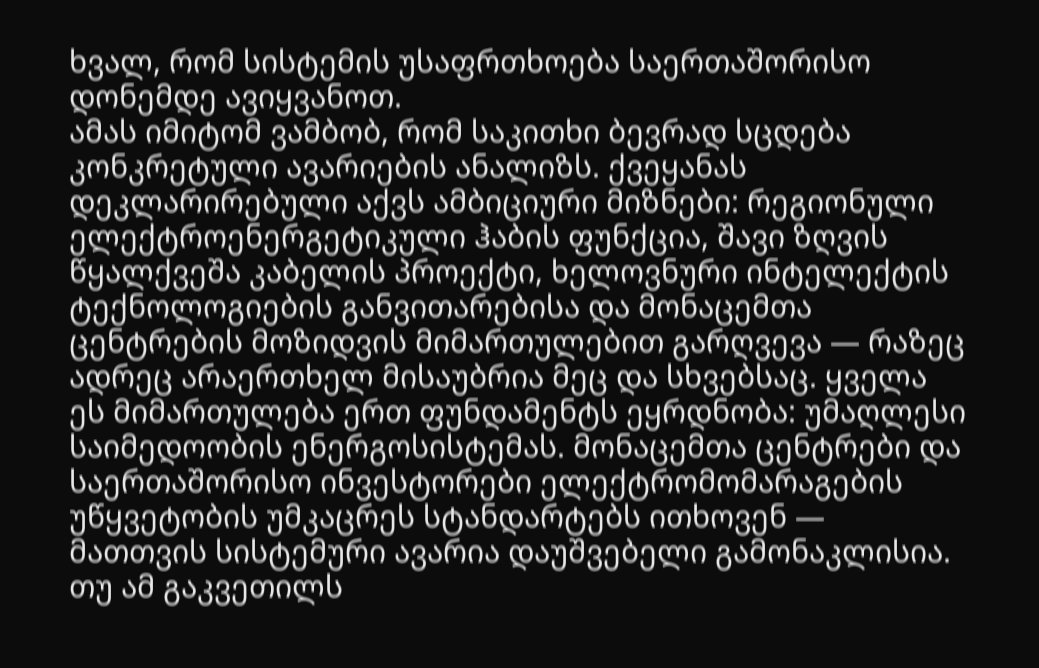ხვალ, რომ სისტემის უსაფრთხოება საერთაშორისო დონემდე ავიყვანოთ.
ამას იმიტომ ვამბობ, რომ საკითხი ბევრად სცდება კონკრეტული ავარიების ანალიზს. ქვეყანას დეკლარირებული აქვს ამბიციური მიზნები: რეგიონული ელექტროენერგეტიკული ჰაბის ფუნქცია, შავი ზღვის წყალქვეშა კაბელის პროექტი, ხელოვნური ინტელექტის ტექნოლოგიების განვითარებისა და მონაცემთა ცენტრების მოზიდვის მიმართულებით გარღვევა — რაზეც ადრეც არაერთხელ მისაუბრია მეც და სხვებსაც. ყველა ეს მიმართულება ერთ ფუნდამენტს ეყრდნობა: უმაღლესი საიმედოობის ენერგოსისტემას. მონაცემთა ცენტრები და საერთაშორისო ინვესტორები ელექტრომომარაგების უწყვეტობის უმკაცრეს სტანდარტებს ითხოვენ — მათთვის სისტემური ავარია დაუშვებელი გამონაკლისია. თუ ამ გაკვეთილს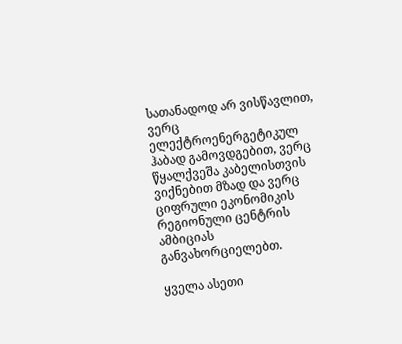სათანადოდ არ ვისწავლით, ვერც ელექტროენერგეტიკულ ჰაბად გამოვდგებით, ვერც წყალქვეშა კაბელისთვის ვიქნებით მზად და ვერც ციფრული ეკონომიკის რეგიონული ცენტრის ამბიციას განვახორციელებთ.

ყველა ასეთი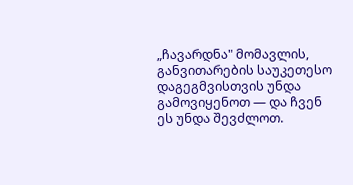„ჩავარდნა" მომავლის, განვითარების საუკეთესო დაგეგმვისთვის უნდა გამოვიყენოთ — და ჩვენ ეს უნდა შევძლოთ.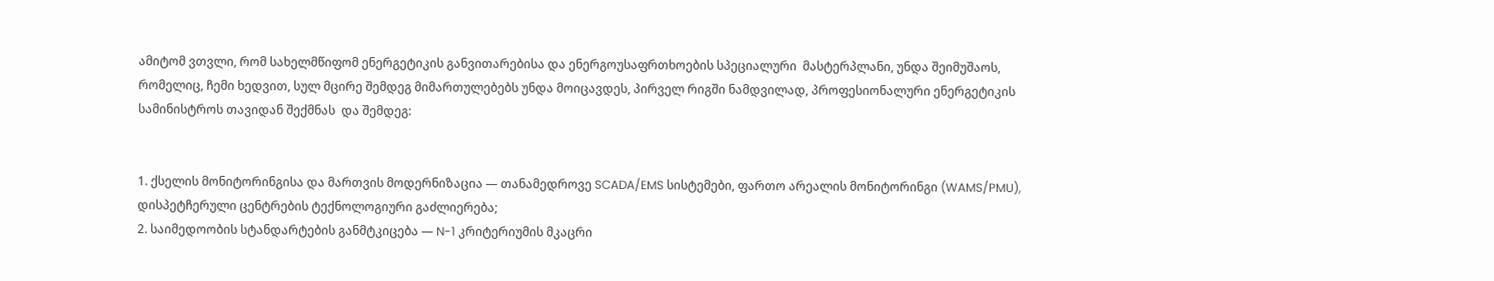ამიტომ ვთვლი, რომ სახელმწიფომ ენერგეტიკის განვითარებისა და ენერგოუსაფრთხოების სპეციალური  მასტერპლანი, უნდა შეიმუშაოს, რომელიც, ჩემი ხედვით, სულ მცირე შემდეგ მიმართულებებს უნდა მოიცავდეს, პირველ რიგში ნამდვილად, პროფესიონალური ენერგეტიკის სამინისტროს თავიდან შექმნას  და შემდეგ:


1. ქსელის მონიტორინგისა და მართვის მოდერნიზაცია — თანამედროვე SCADA/EMS სისტემები, ფართო არეალის მონიტორინგი (WAMS/PMU), დისპეტჩერული ცენტრების ტექნოლოგიური გაძლიერება;
2. საიმედოობის სტანდარტების განმტკიცება — N-1 კრიტერიუმის მკაცრი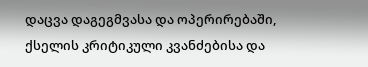დაცვა დაგეგმვასა და ოპერირებაში, ქსელის კრიტიკული კვანძებისა და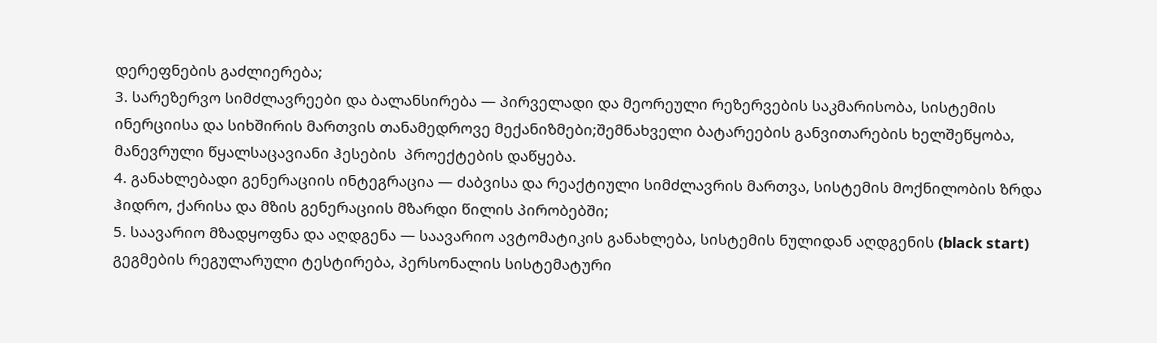დერეფნების გაძლიერება;
3. სარეზერვო სიმძლავრეები და ბალანსირება — პირველადი და მეორეული რეზერვების საკმარისობა, სისტემის ინერციისა და სიხშირის მართვის თანამედროვე მექანიზმები;შემნახველი ბატარეების განვითარების ხელშეწყობა, მანევრული წყალსაცავიანი ჰესების  პროექტების დაწყება.
4. განახლებადი გენერაციის ინტეგრაცია — ძაბვისა და რეაქტიული სიმძლავრის მართვა, სისტემის მოქნილობის ზრდა ჰიდრო, ქარისა და მზის გენერაციის მზარდი წილის პირობებში;
5. საავარიო მზადყოფნა და აღდგენა — საავარიო ავტომატიკის განახლება, სისტემის ნულიდან აღდგენის (black start) გეგმების რეგულარული ტესტირება, პერსონალის სისტემატური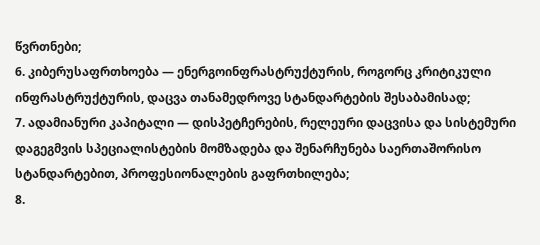წვრთნები;
6. კიბერუსაფრთხოება — ენერგოინფრასტრუქტურის, როგორც კრიტიკული ინფრასტრუქტურის, დაცვა თანამედროვე სტანდარტების შესაბამისად;
7. ადამიანური კაპიტალი — დისპეტჩერების, რელეური დაცვისა და სისტემური დაგეგმვის სპეციალისტების მომზადება და შენარჩუნება საერთაშორისო სტანდარტებით, პროფესიონალების გაფრთხილება;
8.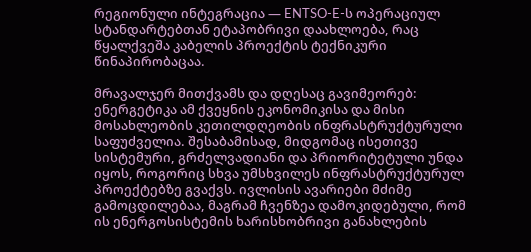რეგიონული ინტეგრაცია — ENTSO-E-ს ოპერაციულ სტანდარტებთან ეტაპობრივი დაახლოება, რაც წყალქვეშა კაბელის პროექტის ტექნიკური წინაპირობაცაა.

მრავალჯერ მითქვამს და დღესაც გავიმეორებ: ენერგეტიკა ამ ქვეყნის ეკონომიკისა და მისი მოსახლეობის კეთილდღეობის ინფრასტრუქტურული საფუძველია. შესაბამისად, მიდგომაც ისეთივე სისტემური, გრძელვადიანი და პრიორიტეტული უნდა იყოს, როგორიც სხვა უმსხვილეს ინფრასტრუქტურულ პროექტებზე გვაქვს. ივლისის ავარიები მძიმე გამოცდილებაა, მაგრამ ჩვენზეა დამოკიდებული, რომ ის ენერგოსისტემის ხარისხობრივი განახლების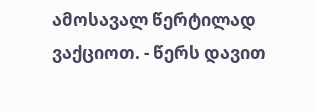ამოსავალ წერტილად ვაქციოთ. - წერს დავით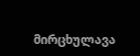მირცხულავა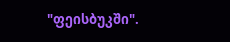"ფეისბუკში".